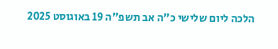הלכה ליום שלישי כ"ה אב תשפ"ה 19 באוגוסט 2025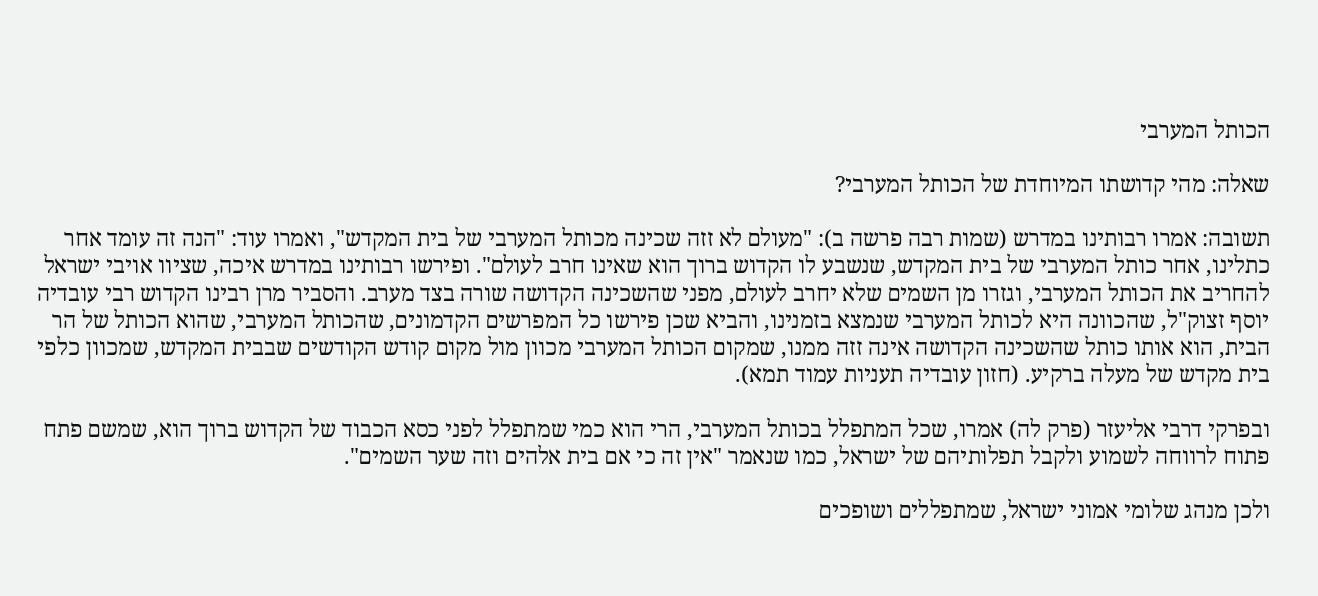הכותל המערבי

שאלה: מהי קדושתו המיוחדת של הכותל המערבי?

תשובה: אמרו רבותינו במדרש (שמות רבה פרשה ב): "מעולם לא זזה שכינה מכותל המערבי של בית המקדש", ואמרו עוד: "הנה זה עומד אחר כתלינו, אחר כותל המערבי של בית המקדש, שנשבע לו הקדוש ברוך הוא שאינו חרב לעולם". ופירשו רבותינו במדרש איכה, שציוו אויבי ישראל להחריב את הכותל המערבי, וגזרו מן השמים שלא יחרב לעולם, מפני שהשכינה הקדושה שורה בצד מערב. והסביר מרן רבינו הקדוש רבי עובדיה יוסף זצוק"ל, שהכוונה היא לכותל המערבי שנמצא בזמנינו, והביא שכן פירשו כל המפרשים הקדמונים, שהכותל המערבי, שהוא הכותל של הר הבית, הוא אותו כותל שהשכינה הקדושה אינה זזה ממנו, שמקום הכותל המערבי מכוון מול מקום קודש הקודשים שבבית המקדש, שמכוון כלפי בית מקדש של מעלה ברקיע. (חזון עובדיה תעניות עמוד תמא).

ובפרקי דרבי אליעזר (פרק לה) אמרו, שכל המתפלל בכותל המערבי, הרי הוא כמי שמתפלל לפני כסא הכבוד של הקדוש ברוך הוא, שמשם פתח פתוח לרווחה לשמוע ולקבל תפלותיהם של ישראל, כמו שנאמר "אין זה כי אם בית אלהים וזה שער השמים".

ולכן מנהג שלומי אמוני ישראל, שמתפללים ושופכים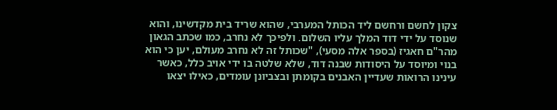צקון לחשם ורחשם ליד הכותל המערבי, שהוא שריד בית מקדשינו, והוא שנוסד על ידי דוד המלך עליו השלום. ולפיכך לא נחרב, כמו שכתב הגאון מהר"ם חאגיז (בספר אלה מסעי), "שכותל זה לא נחרב מעולם, יען כי הוא בנוי ומיוסד על היסודות שבנה דוד, שלא שלטה בו ידי אויב כלל, כאשר עינינו הרואות שעדיין האבנים בקומתן ובצביונן עומדים, כאילו יצאו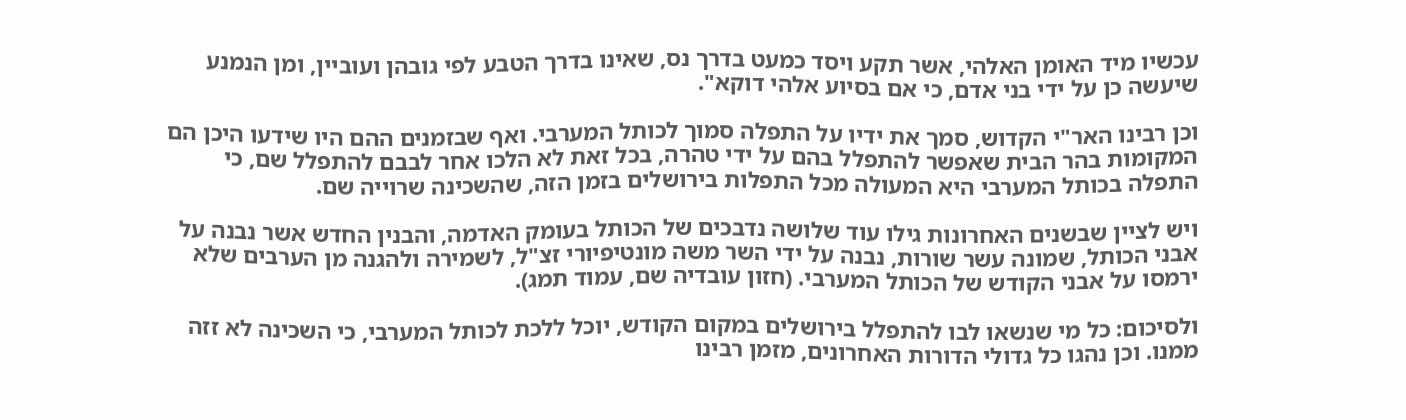עכשיו מיד האומן האלהי, אשר תקע ויסד כמעט בדרך נס, שאינו בדרך הטבע לפי גובהן ועוביין, ומן הנמנע שיעשה כן על ידי בני אדם, כי אם בסיוע אלהי דוקא".

וכן רבינו האר"י הקדוש, סמך את ידיו על התפלה סמוך לכותל המערבי. ואף שבזמנים ההם היו שידעו היכן הם המקומות בהר הבית שאפשר להתפלל בהם על ידי טהרה, בכל זאת לא הלכו אחר לבבם להתפלל שם, כי התפלה בכותל המערבי היא המעולה מכל התפלות בירושלים בזמן הזה, שהשכינה שרוייה שם.

ויש לציין שבשנים האחרונות גילו עוד שלושה נדבכים של הכותל בעומק האדמה, והבנין החדש אשר נבנה על אבני הכותל, שמונה עשר שורות, נבנה על ידי השר משה מונטיפיורי זצ"ל, לשמירה ולהגנה מן הערבים שלא ירמסו על אבני הקודש של הכותל המערבי. (חזון עובדיה שם, עמוד תמג).

ולסיכום: כל מי שנשאו לבו להתפלל בירושלים במקום הקודש, יוכל ללכת לכותל המערבי, כי השכינה לא זזה ממנו. וכן נהגו כל גדולי הדורות האחרונים, מזמן רבינו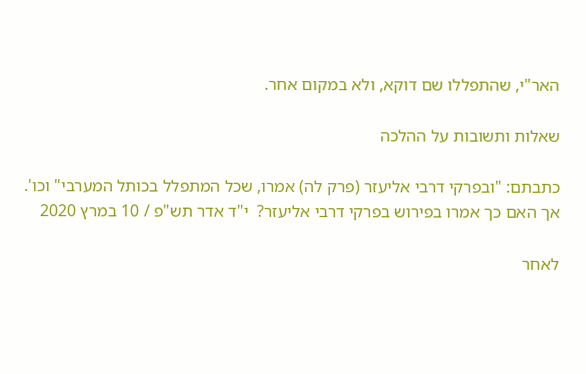האר"י, שהתפללו שם דוקא, ולא במקום אחר.

שאלות ותשובות על ההלכה

כתבתם: "ובפרקי דרבי אליעזר (פרק לה) אמרו, שכל המתפלל בכותל המערבי" וכו'. אך האם כך אמרו בפירוש בפרקי דרבי אליעזר?  י"ד אדר תש"פ / 10 במרץ 2020

לאחר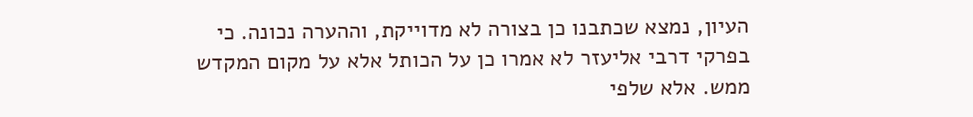העיון, נמצא שכתבנו כן בצורה לא מדוייקת, וההערה נכונה. כי בפרקי דרבי אליעזר לא אמרו כן על הכותל אלא על מקום המקדש ממש. אלא שלפי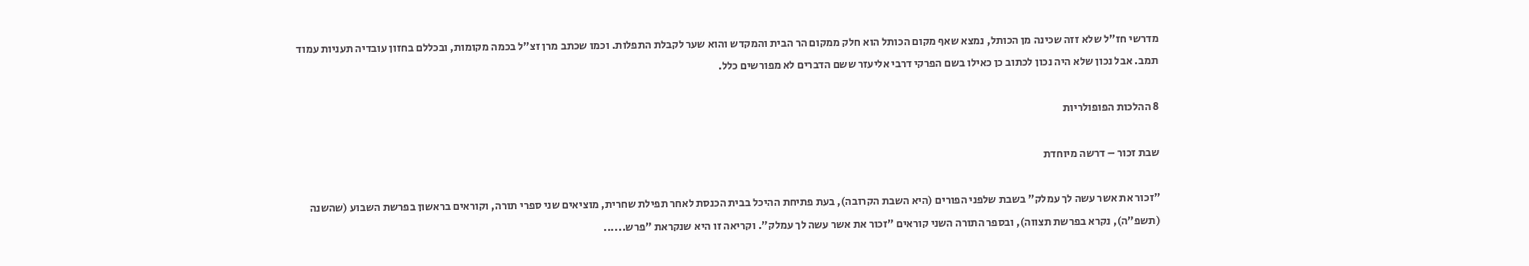מדרשי חז"ל שלא זזה שכינה מן הכותל, נמצא שאף מקום הכותל הוא חלק ממקום הר הבית והמקדש והוא שער לקבלת התפלות. וכמו שכתב מרן זצ"ל בכמה מקומות, ובכללם בחזון עובדיה תעניות עמוד תמב. אבל נכון שלא היה נכון לכתוב כן כאילו בשם הפרקי דרבי אליעזר ששם הדברים לא מפורשים כלל.

8 ההלכות הפופולריות

שבת זכור – דרשה מיוחדת

"זכור את אשר עשה לך עמלק" בשבת שלפני הפורים (היא השבת הקרובה), בעת פתיחת ההיכל בבית הכנסת לאחר תפילת שחרית, מוציאים שני ספרי תורה, וקוראים בראשון בפרשת השבוע (שהשנה (תשפ"ה), נקרא בפרשת תצווה), ובספר התורה השני קוראים "זכור את אשר עשה לך עמלק". וקריאה זו היא שנקראת "פרש......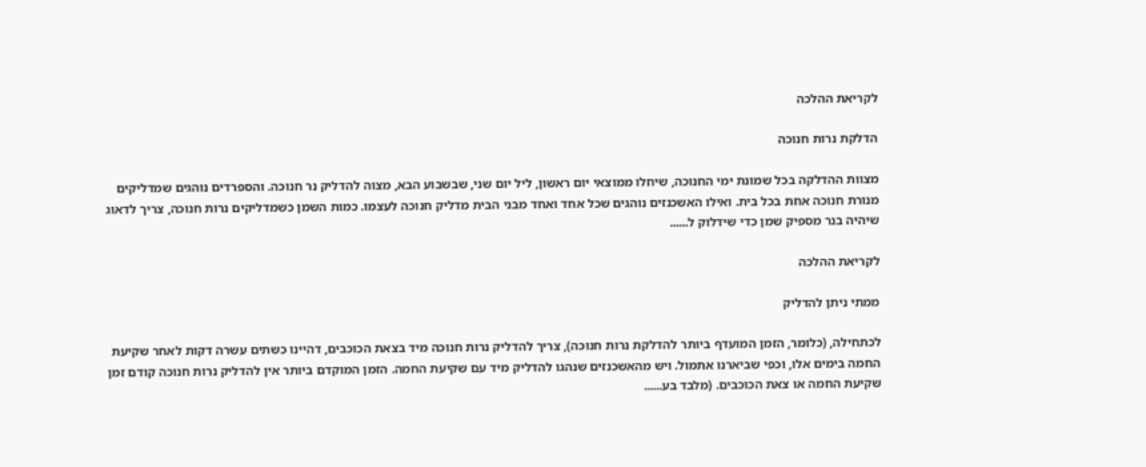לקריאת ההלכה

הדלקת נרות חנוכה

מצוות ההדלקה בכל שמונת ימי החנוכה, שיחלו ממוצאי יום ראשון, ליל יום שני, שבשבוע הבא, מצוה להדליק נר חנוכה. והספרדים נוהגים שמדליקים מנורת חנוכה אחת בכל בית. ואילו האשכנזים נוהגים שכל אחד ואחד מבני הבית מדליק חנוכה לעצמו. כמות השמן כשמדליקים נרות חנוכה, צריך לדאוג שיהיה בנר מספיק שמן כדי שידלוק ל......

לקריאת ההלכה

ממתי ניתן להדליק

לכתחילה, (כלומר, הזמן המועדף ביותר להדלקת נרות חנוכה), צריך להדליק נרות חנוכה מיד בצאת הכוכבים, דהיינו כשתים עשרה דקות לאחר שקיעת החמה בימים אלו, וכפי שביארנו אתמול. ויש מהאשכנזים שנהגו להדליק מיד עם שקיעת החמה. הזמן המוקדם ביותר אין להדליק נרות חנוכה קודם זמן שקיעת החמה או צאת הכוכבים. (מלבד בע......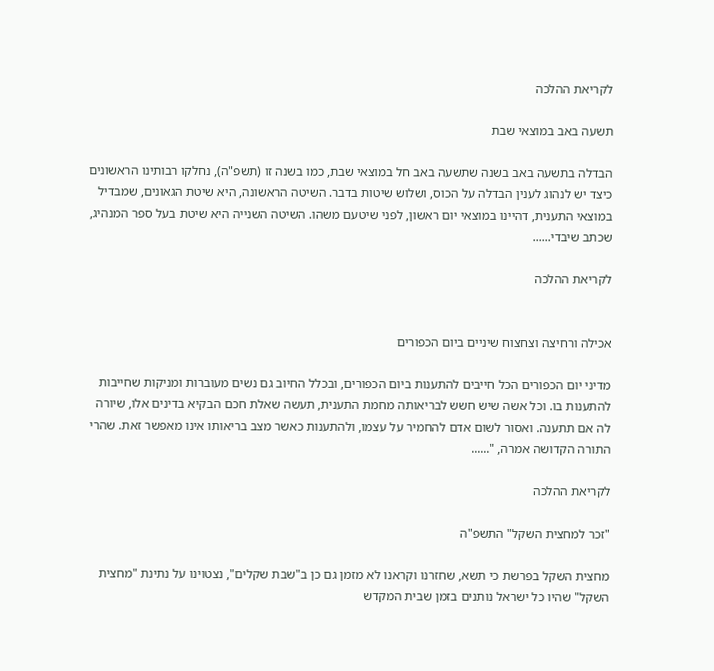לקריאת ההלכה

תשעה באב במוצאי שבת

הבדלה בתשעה באב בשנה שתשעה באב חל במוצאי שבת, כמו בשנה זו (תשפ"ה), נחלקו רבותינו הראשונים כיצד יש לנהוג לענין הבדלה על הכוס, ושלוש שיטות בדבר. השיטה הראשונה, היא שיטת הגאונים, שמבדיל במוצאי התענית, דהיינו במוצאי יום ראשון, לפני שיטעם משהו. השיטה השנייה היא שיטת בעל ספר המנהיג, שכתב שיבדי......

לקריאת ההלכה


אכילה ורחיצה וצחצוח שיניים ביום הכפורים

מדיני יום הכפורים הכל חייבים להתענות ביום הכפורים, ובכלל החיוב גם נשים מעוברות ומניקות שחייבות להתענות בו. וכל אשה שיש חשש לבריאותה מחמת התענית, תעשה שאלת חכם הבקיא בדינים אלו, שיורה לה אם תתענה. ואסור לשום אדם להחמיר על עצמו, ולהתענות כאשר מצב בריאותו אינו מאפשר זאת. שהרי התורה הקדושה אמרה, "......

לקריאת ההלכה

"זכר למחצית השקל" התשפ"ה

מחצית השקל בפרשת כי תשא, שחזרנו וקראנו לא מזמן גם כן ב"שבת שקלים", נצטוינו על נתינת "מחצית השקל" שהיו כל ישראל נותנים בזמן שבית המקדש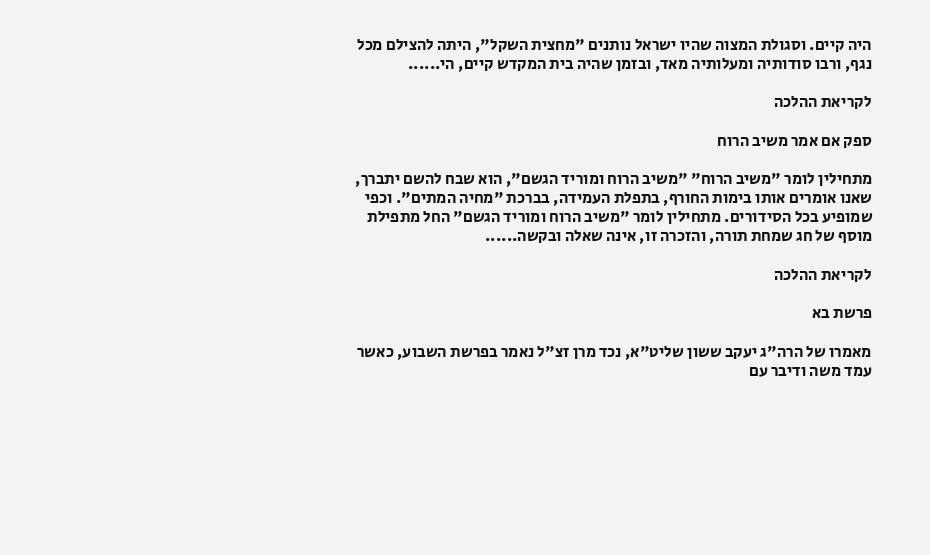היה קיים. וסגולת המצוה שהיו ישראל נותנים "מחצית השקל", היתה להצילם מכל נגף, ורבו סודותיה ומעלותיה מאד, ובזמן שהיה בית המקדש קיים, הי......

לקריאת ההלכה

ספק אם אמר משיב הרוח

מתחילין לומר "משיב הרוח" "משיב הרוח ומוריד הגשם", הוא שבח להשם יתברך, שאנו אומרים אותו בימות החורף, בתפלת העמידה, בברכת "מחיה המתים". וכפי שמופיע בכל הסידורים. מתחילין לומר "משיב הרוח ומוריד הגשם" החל מתפילת מוסף של חג שמחת תורה, והזכרה זו, אינה שאלה ובקשה......

לקריאת ההלכה

פרשת בא

מאמרו של הרה"ג יעקב ששון שליט"א, נכד מרן זצ"ל נאמר בפרשת השבוע, כאשר עמד משה ודיבר עם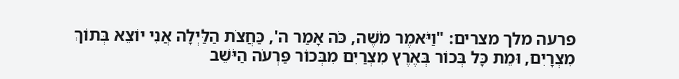פרעה מלך מצרים: "וַיֹּאמֶר מֹשֶׁה, כֹּה אָמַר ה', כַּחֲצֹת הַלַּיְלָה אֲנִי יוֹצֵא בְּתוֹךְ מִצְרָיִם, וּמֵת כָּל בְּכוֹר בְּאֶרֶץ מִצְרַיִם מִבְּכוֹר פַּרְעֹה הַיֹּשֵׁב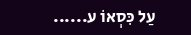עַל כִּסְאוֹ ע......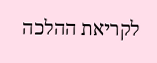לקריאת ההלכה